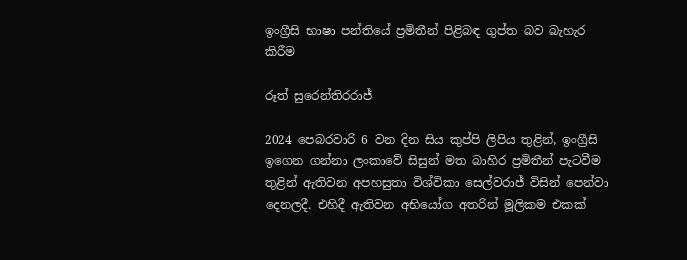ඉංග්‍රීසි භාෂා පන්තියේ ප්‍රමිතීන් පිළිබඳ ගුප්ත බව බැහැර කිරීම

රූත් සුරෙන්තිරරාජ්

2024 පෙබරවාරි 6 වන දින සිය කුප්පි ලිපිය තුළින්, ඉංග්‍රීසි ඉගෙන ගන්නා ලංකාවේ සිසුන් මත බාහිර ප්‍රමිතීන් පැටවීම තුළින් ඇතිවන අපහසුතා විශ්විකා සෙල්වරාජ් විසින් පෙන්වා දෙනලදී. එහිදී ඇතිවන අභියෝග අතරින් මූලිකම එකක්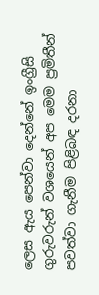ලෙස ඇය පෙන්වා දෙන්නේ ඉංග්‍රීසි ගුරුවරුන් වශයෙන් අප මෙම ප්‍රමිතීන් පවත්වා ගැනීම පිළිබඳ දරනා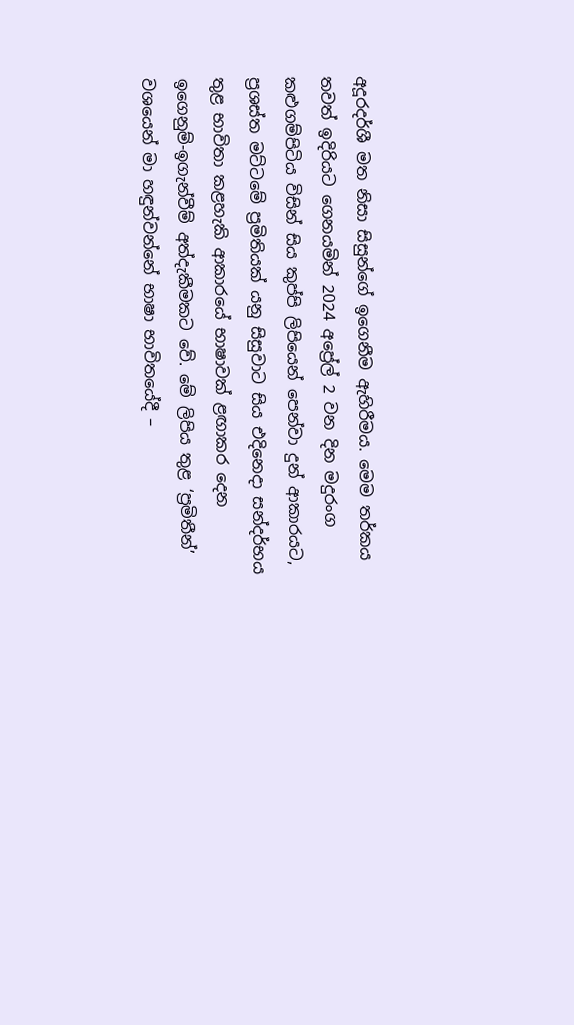අදූරදර්ශී මත නිසා සිසුන්ගේ ඉගෙනීම ඇහිරීමය. මෙම තර්කය තවත් ඉදිරියට ගෙනයමින් 2024 අප්‍රේල් 2 වන දින මදුරංග කළුගම්පිටිය විසින් සිය කුප්පි ලිපියෙන් පෙන්වා දුන් ආකාරයට, ප්‍රශස්ත මට්ටමේ ප්‍රමිතියක් යනු සිසුවාට සිය එදිනෙදා සන්දර්භය තුළ භාවිතා කළහැකි ආකාරයේ භාෂාවක් ළඟාකර දෙන ඉගෙනුම්-ඉගැන්වීම් අත්දැකීමකට වේ. මේ ලිපිය තුළ ‘ප්‍රමිතීන්’ වශයෙන් මා හඳුන්වන්නේ භාෂා භාවිතයේදී –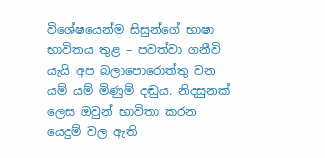විශේෂයෙන්ම සිසුන්ගේ භාෂා භාවිතය තුළ – පවත්වා ගනීවි යැයි අප බලාපොරොත්තු වන යම් යම් මිණුම් දඬුය. නිදසුනක් ලෙස ඔවුන් භාවිතා කරන යෙදුම් වල ඇති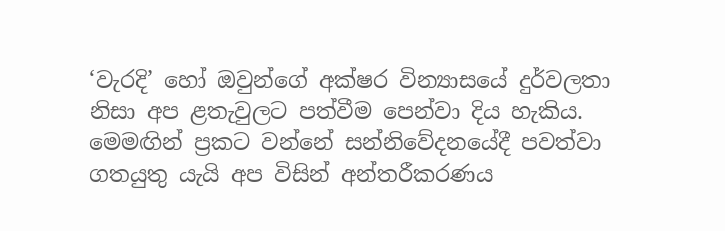‘වැරදි’ හෝ ඔවුන්ගේ අක්ෂර වින්‍යාසයේ දුර්වලතා නිසා අප ළතැවුලට පත්වීම පෙන්වා දිය හැකිය. මෙමඟින් ප්‍රකට වන්නේ සන්නිවේදනයේදී පවත්වා ගතයුතු යැයි අප විසින් අන්තරීකරණය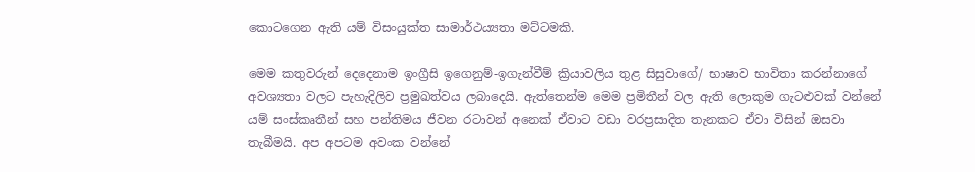කොටගෙන ඇති යම් විසංයුක්ත සාමාර්ථය්‍යතා මට්ටමකි.

මෙම කතුවරුන් දෙදෙනාම ඉංග්‍රීසි ඉගෙනුම්-ඉගැන්වීම් ක්‍රියාවලිය තුළ සිසුවාගේ/ භාෂාව භාවිතා කරන්නාගේ අවශ්‍යතා වලට පැහැදිලිව ප්‍රමුඛත්වය ලබාදෙයි. ඇත්තෙන්ම මෙම ප්‍රමිතීන් වල ඇති ලොකුම ගැටළුවක් වන්නේ යම් සංස්කෘතීන් සහ පන්තිමය ජීවන රටාවන් අනෙක් ඒවාට වඩා වරප්‍රසාදිත තැනකට ඒවා විසින් ඔසවා තැබීමයි. අප අපටම අවංක වන්නේ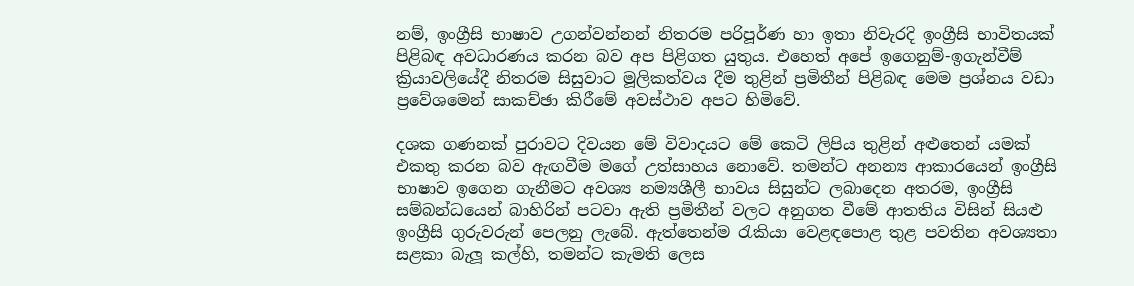නම්, ඉංග්‍රීසි භාෂාව උගන්වන්නන් නිතරම පරිපූර්ණ හා ඉතා නිවැරදි ඉංග්‍රීසි භාවිතයක් පිළිබඳ අවධාරණය කරන බව අප පිළිගත යුතුය. එහෙත් අපේ ඉගෙනුම්-ඉගැන්වීම් ක්‍රියාවලියේදී නිතරම සිසුවාට මූලිකත්වය දීම තුළින් ප්‍රමිතීන් පිළිබඳ මෙම ප්‍රශ්නය වඩා ප්‍රවේශමෙන් සාකච්ඡා කිරීමේ අවස්ථාව අපට හිමිවේ.

දශක ගණනක් පුරාවට දිවයන මේ විවාදයට මේ කෙටි ලිපිය තුළින් අළුතෙන් යමක් එකතු කරන බව ඇඟවීම මගේ උත්සාහය නොවේ. තමන්ට අනන්‍ය ආකාරයෙන් ඉංග්‍රීසි භාෂාව ඉගෙන ගැනීමට අවශ්‍ය නම්‍යශීලී භාවය සිසුන්ට ලබාදෙන අතරම, ඉංග්‍රීසි සම්බන්ධයෙන් බාහිරින් පටවා ඇති ප්‍රමිතීන් වලට අනුගත වීමේ ආතතිය විසින් සියළු ඉංග්‍රීසි ගුරුවරුන් පෙලනු ලැබේ. ඇත්තෙන්ම රැකියා වෙළඳපොළ තුළ පවතින අවශ්‍යතා සළකා බැලූ කල්හි, තමන්ට කැමති ලෙස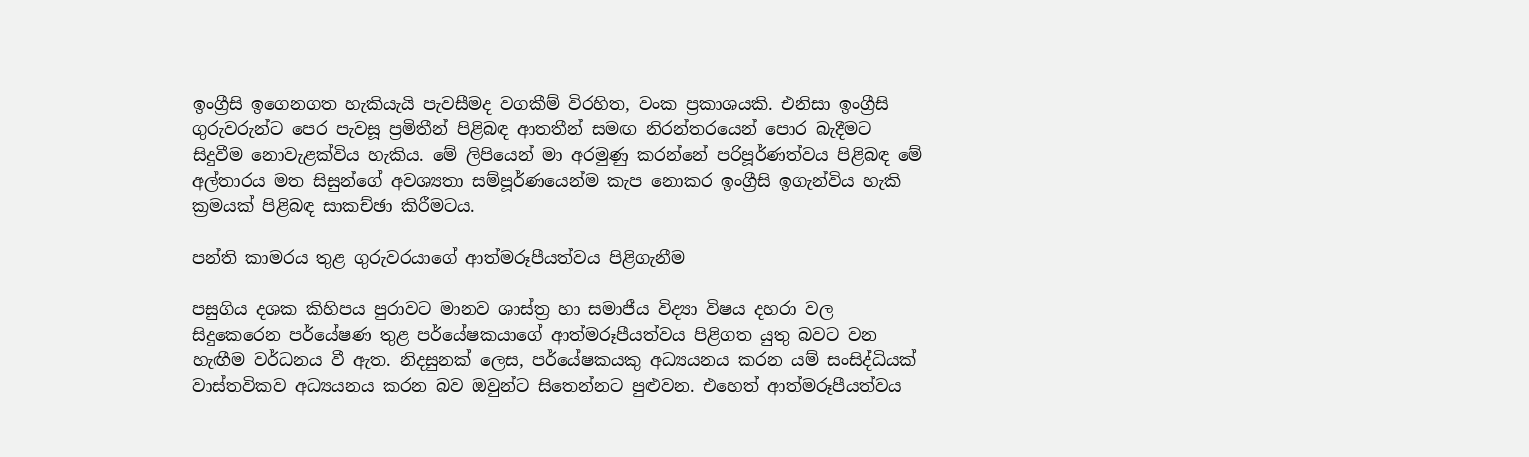ඉංග්‍රීසි ඉගෙනගත හැකියැයි පැවසීමද වගකීම් විරහිත, වංක ප්‍රකාශයකි. එනිසා ඉංග්‍රීසි ගුරුවරුන්ට පෙර පැවසූ ප්‍රමිතීන් පිළිබඳ ආතතීන් සමඟ නිරන්තරයෙන් පොර බැදීමට සිදුවීම නොවැළක්විය හැකිය. මේ ලිපියෙන් මා අරමුණු කරන්නේ පරිපූර්ණත්වය පිළිබඳ මේ අල්තාරය මත සිසුන්ගේ අවශ්‍යතා සම්පූර්ණයෙන්ම කැප නොකර ඉංග්‍රීසි ඉගැන්විය හැකි ක්‍රමයක් පිළිබඳ සාකච්ඡා කිරීමටය.

පන්ති කාමරය තුළ ගුරුවරයාගේ ආත්මරූපීයත්වය පිළිගැනීම

පසුගිය දශක කිහිපය පුරාවට මානව ශාස්ත්‍ර හා සමාජීය විද්‍යා විෂය දහරා වල සිදුකෙරෙන පර්යේෂණ තුළ පර්යේෂකයාගේ ආත්මරූපීයත්වය පිළිගත යුතු බවට වන හැඟීම වර්ධනය වී ඇත. නිදසුනක් ලෙස, පර්යේෂකයකු අධ්‍යයනය කරන යම් සංසිද්ධියක් වාස්තවිකව අධ්‍යයනය කරන බව ඔවුන්ට සිතෙන්නට පුළුවන. එහෙත් ආත්මරූපීයත්වය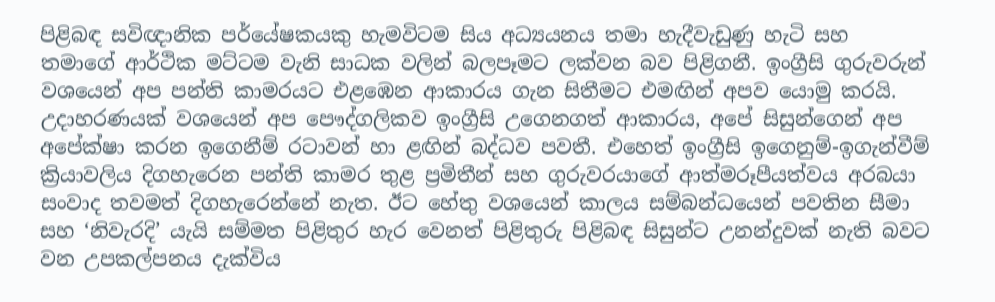පිළිබඳ සවිඥානික පර්යේෂකයකු හැමවිටම සිය අධ්‍යයනය තමා හැදීවැඩුණු හැටි සහ තමාගේ ආර්ථික මට්ටම වැනි සාධක වලින් බලපෑමට ලක්වන බව පිළිගනී. ඉංග්‍රීසි ගුරුවරුන් වශයෙන් අප පන්ති කාමරයට එළඹෙන ආකාරය ගැන සිතීමට එමඟින් අපව යොමු කරයි. උදාහරණයක් වශයෙන් අප පෞද්ගලිකව ඉංග්‍රීසි උගෙනගත් ආකාරය, අපේ සිසුන්ගෙන් අප අපේක්ෂා කරන ඉගෙනීම් රටාවන් හා ළඟින් බද්ධව පවතී. එහෙත් ඉංග්‍රීසි ඉගෙනුම්-ඉගැන්වීම් ක්‍රියාවලිය දිගහැරෙන පන්ති කාමර තුළ ප්‍රමිතීන් සහ ගුරුවරයාගේ ආත්මරූපීයත්වය අරබයා සංවාද තවමත් දිගහැරෙන්නේ නැත. ඊට හේතු වශයෙන් කාලය සම්බන්ධයෙන් පවතින සීමා සහ ‘නිවැරදි’ යැයි සම්මත පිළිතුර හැර වෙනත් පිළිතුරු පිළිබඳ සිසුන්ට උනන්දුවක් නැති බවට වන උපකල්පනය දැක්විය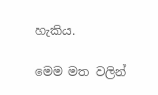හැකිය.

මෙම මත වලින්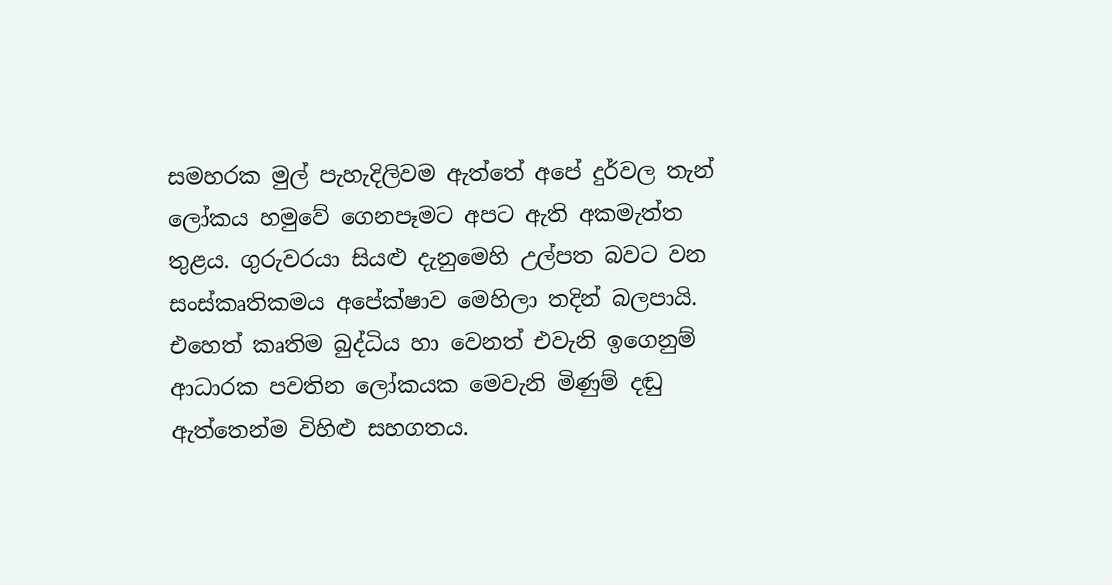සමහරක මුල් පැහැදිලිවම ඇත්තේ අපේ දුර්වල තැන් ලෝකය හමුවේ ගෙනපෑමට අපට ඇති අකමැත්ත තුළය. ගුරුවරයා සියළු දැනුමෙහි උල්පත බවට වන සංස්කෘතිකමය අපේක්ෂාව මෙහිලා තදින් බලපායි. එහෙත් කෘතිම බුද්ධිය හා වෙනත් එවැනි ඉගෙනුම් ආධාරක පවතින ලෝකයක මෙවැනි මිණුම් දඬු ඇත්තෙන්ම විහිළු සහගතය.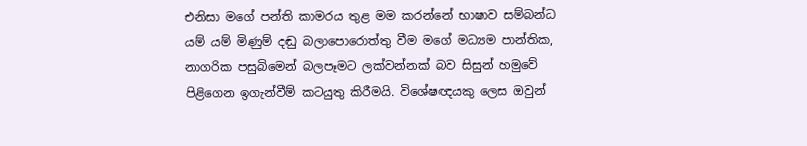එනිසා මගේ පන්ති කාමරය තුළ මම කරන්නේ භාෂාව සම්බන්ධ යම් යම් මිණුම් දඬු බලාපොරොත්තු වීම මගේ මධ්‍යම පාන්තික, නාගරික පසුබිමෙන් බලපෑමට ලක්වන්නක් බව සිසුන් හමුවේ පිළිගෙන ඉගැන්වීම් කටයුතු කිරීමයි. විශේෂඥයකු ලෙස ඔවුන්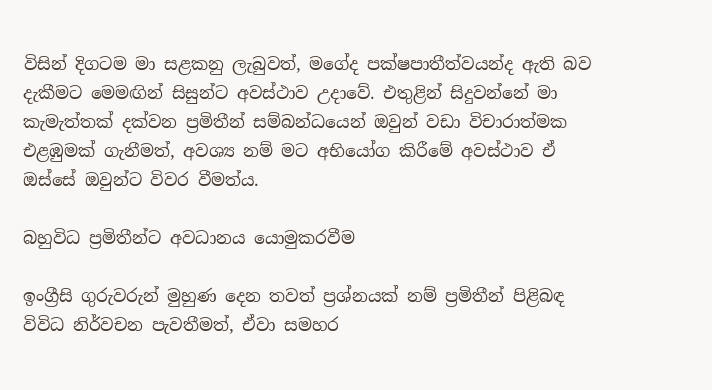විසින් දිගටම මා සළකනු ලැබුවත්, මගේද පක්ෂපාතීත්වයන්ද ඇති බව දැකීමට මෙමඟින් සිසුන්ට අවස්ථාව උදාවේ. එතුළින් සිදුවන්නේ මා කැමැත්තක් දක්වන ප්‍රමිතීන් සම්බන්ධයෙන් ඔවුන් වඩා විචාරාත්මක එළඹුමක් ගැනීමත්, අවශ්‍ය නම් මට අභියෝග කිරීමේ අවස්ථාව ඒ ඔස්සේ ඔවුන්ට විවර වීමත්ය.

බහුවිධ ප්‍රමිතීන්ට අවධානය යොමුකරවීම

ඉංග්‍රීසි ගුරුවරුන් මුහුණ දෙන තවත් ප්‍රශ්නයක් නම් ප්‍රමිතීන් පිළිබඳ විවිධ නිර්වචන පැවතීමත්, ඒවා සමහර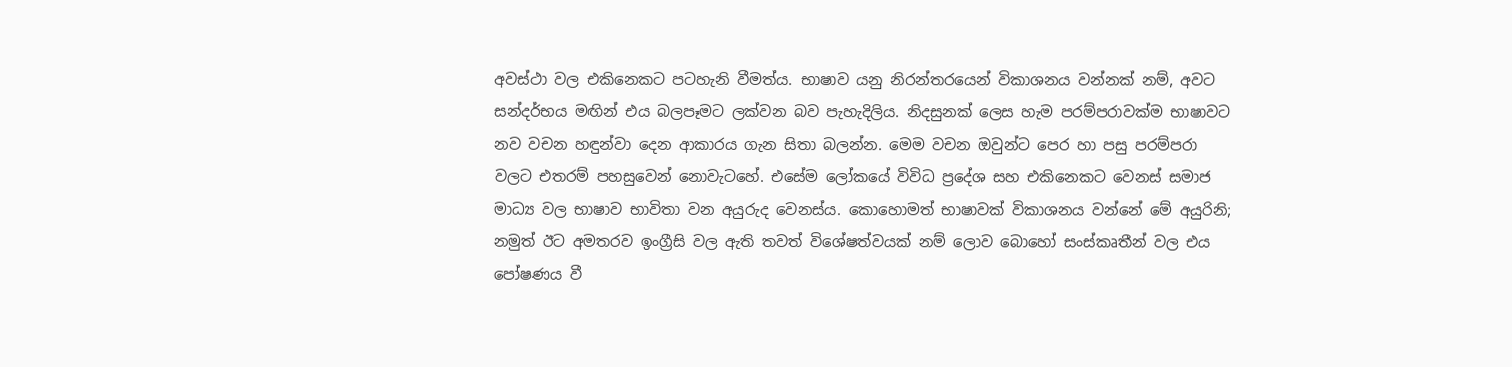අවස්ථා වල එකිනෙකට පටහැනි වීමත්ය. භාෂාව යනු නිරන්තරයෙන් විකාශනය වන්නක් නම්, අවට සන්දර්භය මඟින් එය බලපෑමට ලක්වන බව පැහැදිලිය. නිදසුනක් ලෙස හැම පරම්පරාවක්ම භාෂාවට නව වචන හඳුන්වා දෙන ආකාරය ගැන සිතා බලන්න. මෙම වචන ඔවුන්ට පෙර හා පසු පරම්පරා වලට එතරම් පහසුවෙන් නොවැටහේ. එසේම ලෝකයේ විවිධ ප්‍රදේශ සහ එකිනෙකට වෙනස් සමාජ මාධ්‍ය වල භාෂාව භාවිතා වන අයුරුද වෙනස්ය. කොහොමත් භාෂාවක් විකාශනය වන්නේ මේ අයුරිනි; නමුත් ඊට අමතරව ඉංග්‍රීසි වල ඇති තවත් විශේෂත්වයක් නම් ලොව බොහෝ සංස්කෘතීන් වල එය පෝෂණය වී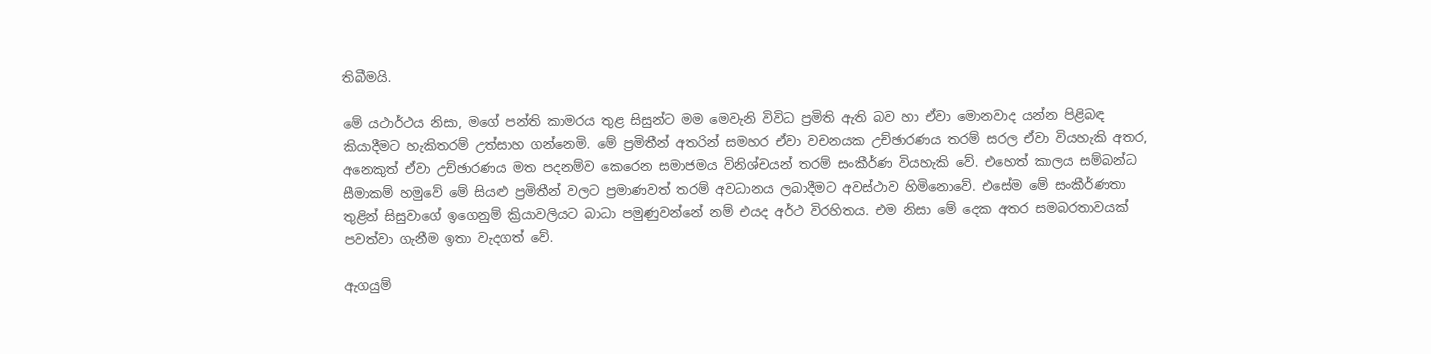තිබීමයි.

මේ යථාර්ථය නිසා, මගේ පන්ති කාමරය තුළ සිසුන්ට මම මෙවැනි විවිධ ප්‍රමිති ඇති බව හා ඒවා මොනවාද යන්න පිළිබඳ කියාදීමට හැකිතරම් උත්සාහ ගන්නෙමි. මේ ප්‍රමිතීන් අතරින් සමහර ඒවා වචනයක උච්ඡාරණය තරම් සරල ඒවා වියහැකි අතර, අනෙකුත් ඒවා උච්ඡාරණය මත පදනම්ව කෙරෙන සමාජමය විනිශ්චයන් තරම් සංකීර්ණ වියහැකි වේ. එහෙත් කාලය සම්බන්ධ සීමාකම් හමුවේ මේ සියළු ප්‍රමිතීන් වලට ප්‍රමාණවත් තරම් අවධානය ලබාදීමට අවස්ථාව හිමිනොවේ. එසේම මේ සංකීර්ණතා තුළින් සිසුවාගේ ඉගෙනුම් ක්‍රියාවලියට බාධා පමුණුවන්නේ නම් එයද අර්ථ විරහිතය. එම නිසා මේ දෙක අතර සමබරතාවයක් පවත්වා ගැනීම ඉතා වැදගත් වේ.

ඇගයුම්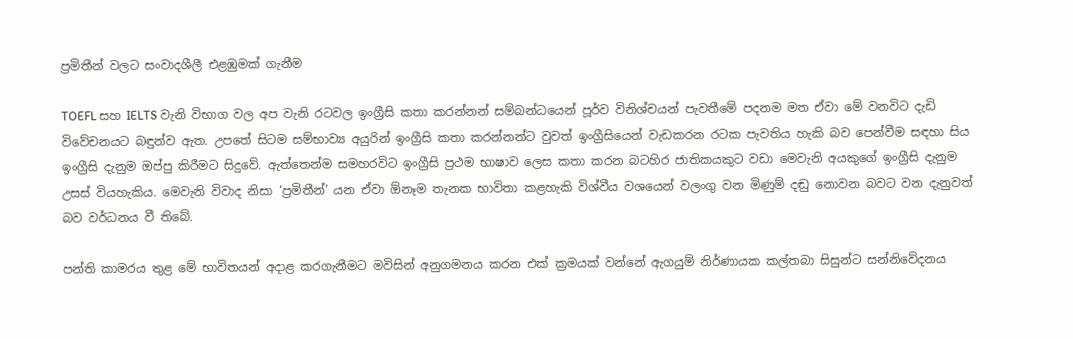ප්‍රමිතීන් වලට සංවාදශීලී එළඹුමක් ගැනීම

TOEFL සහ IELTS වැනි විභාග වල අප වැනි රටවල ඉංග්‍රීසි කතා කරන්නන් සම්බන්ධයෙන් පූර්ව විනිශ්චයන් පැවතීමේ පදනම මත ඒවා මේ වනවිට දැඩි විවේචනයට බඳුන්ව ඇත. උපතේ සිටම සම්භාව්‍ය අයුරින් ඉංග්‍රීසි කතා කරන්නන්ට වුවත් ඉංග්‍රීසියෙන් වැඩකරන රටක පැවතිය හැකි බව පෙන්වීම සඳහා සිය ඉංග්‍රීසි දැනුම ඔප්පු කිරීමට සිදුවේ. ඇත්තෙන්ම සමහරවිට ඉංග්‍රීසි ප්‍රථම භාෂාව ලෙස කතා කරන බටහිර ජාතිකයකුට වඩා මෙවැනි අයකුගේ ඉංග්‍රීසි දැනුම උසස් වියහැකිය. මෙවැනි විවාද නිසා ‘ප්‍රමිතීන්’ යන ඒවා ඕනෑම තැනක භාවිතා කළහැකි විශ්වීය වශයෙන් වලංගු වන මිණුම් දඬු නොවන බවට වන දැනුවත් බව වර්ධනය වී තිබේ.

පන්ති කාමරය තුළ මේ භාවිතයන් අදාළ කරගැනීමට මවිසින් අනුගමනය කරන එක් ක්‍රමයක් වන්නේ ඇගයුම් නිර්ණායක කල්තබා සිසුන්ට සන්නිවේදනය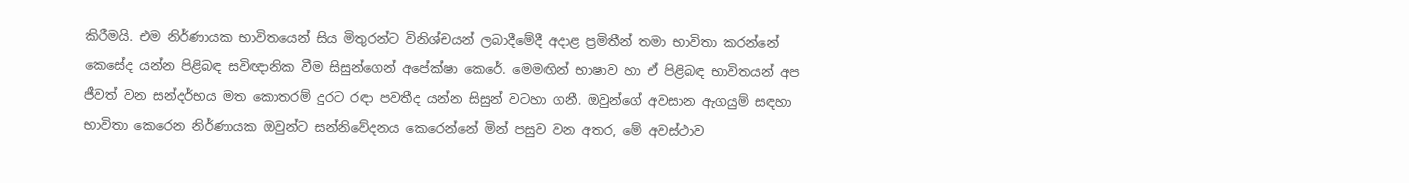කිරීමයි. එම නිර්ණායක භාවිතයෙන් සිය මිතුරන්ට විනිශ්චයන් ලබාදීමේදී අදාළ ප්‍රමිතීන් තමා භාවිතා කරන්නේ කෙසේද යන්න පිළිබඳ සවිඥානික වීම සිසුන්ගෙන් අපේක්ෂා කෙරේ. මෙමඟින් භාෂාව හා ඒ පිළිබඳ භාවිතයන් අප ජීවත් වන සන්දර්භය මත කොතරම් දුරට රඳා පවතීද යන්න සිසුන් වටහා ගනී. ඔවුන්ගේ අවසාන ඇගයුම් සඳහා භාවිතා කෙරෙන නිර්ණායක ඔවුන්ට සන්නිවේදනය කෙරෙන්නේ මින් පසුව වන අතර, මේ අවස්ථාව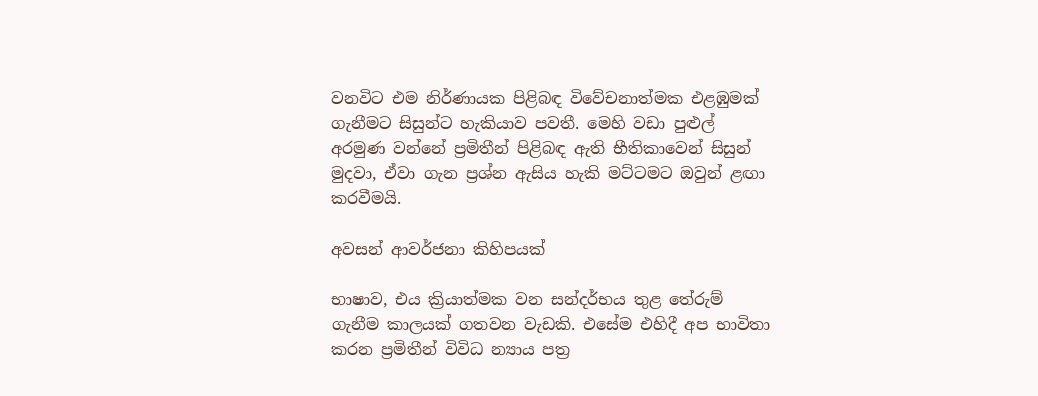වනවිට එම නිර්ණායක පිළිබඳ විවේචනාත්මක එළඹුමක් ගැනීමට සිසුන්ට හැකියාව පවතී. මෙහි වඩා පුළුල් අරමුණ වන්නේ ප්‍රමිතීන් පිළිබඳ ඇති භීතිකාවෙන් සිසුන් මුදවා, ඒවා ගැන ප්‍රශ්න ඇසිය හැකි මට්ටමට ඔවුන් ළඟා කරවීමයි.

අවසන් ආවර්ජනා කිහිපයක්

භාෂාව, එය ක්‍රියාත්මක වන සන්දර්භය තුළ තේරුම් ගැනීම කාලයක් ගතවන වැඩකි. එසේම එහිදී අප භාවිතා කරන ප්‍රමිතීන් විවිධ න්‍යාය පත්‍ර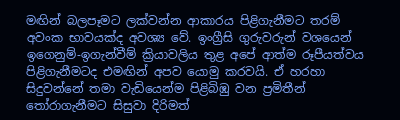මඟින් බලපෑමට ලක්වන්න ආකාරය පිළිගැනීමට තරම් අවංක භාවයක්ද අවශ්‍ය වේ. ඉංග්‍රීසි ගුරුවරුන් වශයෙන් ඉගෙනුම්-ඉගැන්වීම් ක්‍රියාවලිය තුළ අපේ ආත්ම රූපීයත්වය පිළිගැනීමටද එමඟින් අපව යොමු කරවයි. ඒ හරහා සිදුවන්නේ තමා වැඩියෙන්ම පිළිබිඹු වන ප්‍රමිතීන් තෝරාගැනීමට සිසුවා දිරිමත්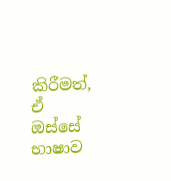කිරීමත්, ඒ ඔස්සේ භාෂාව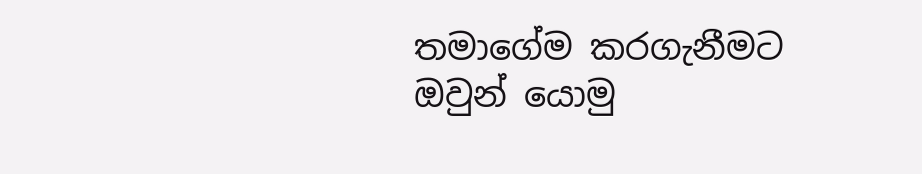තමාගේම කරගැනීමට ඔවුන් යොමු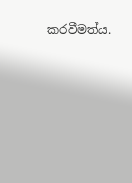කරවීමත්ය.